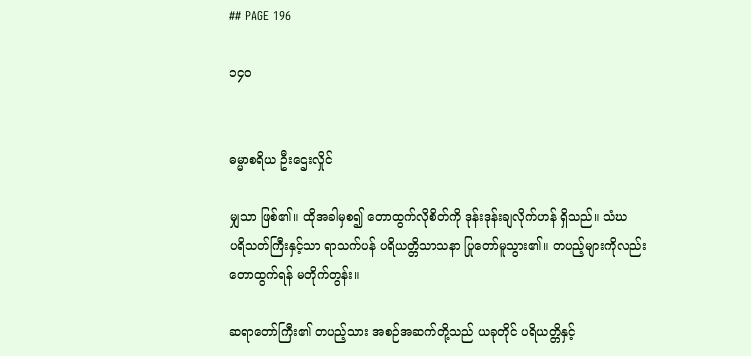## PAGE 196

၁၄၀


ဓမ္မာစရိယ ဦးဌေးလှိုင်

မျှသာ ဖြစ်၏။ ထိုအခါမှစ၍ တောထွက်လိုစိတ်ကို ဒုန်းဒုန်းချလိုက်ဟန် ရှိသည်။ သံဃ
ပရိသတ်ကြီးနှင့်သာ ရာသက်ပန် ပရိယတ္တိသာသနာ ပြုတော်မူသွား၏။ တပည့်များကိုလည်း
တောထွက်ရန် မတိုက်တွန်း။

ဆရာတော်ကြီး၏ တပည့်သား အစဉ်အဆက်တို့သည် ယခုတိုင် ပရိယတ္တိနှင့်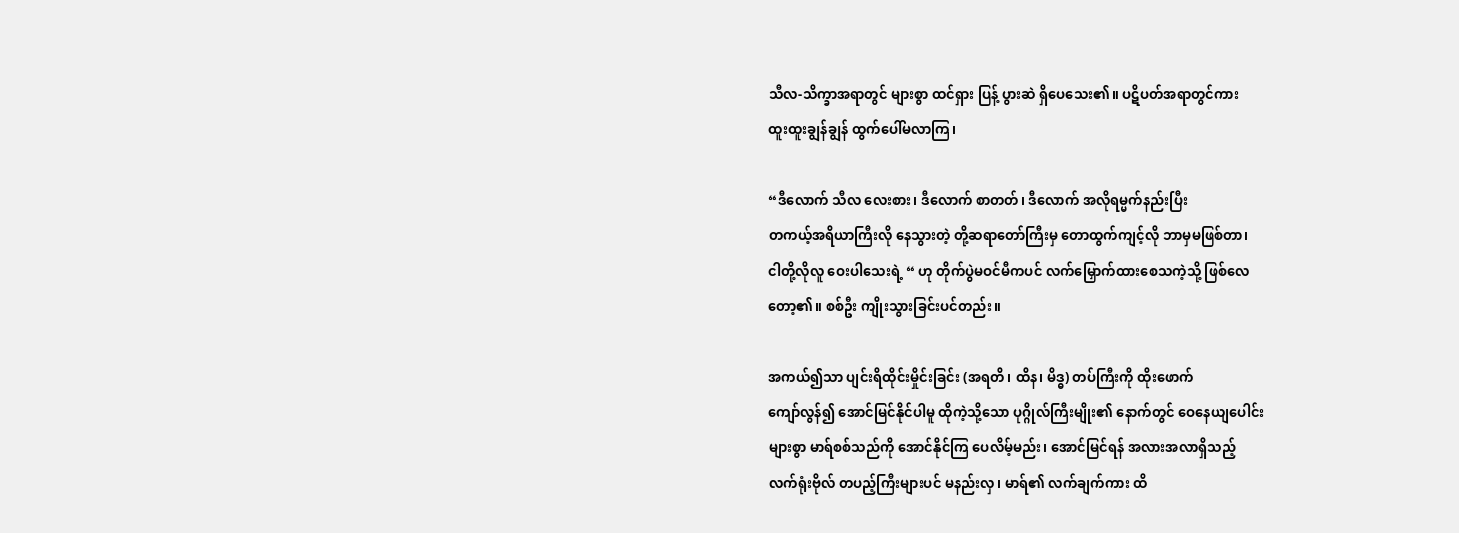သီလ-သိက္ခာအရာတွင် များစွာ ထင်ရှား ပြန့် ပွားဆဲ ရှိပေသေး၏။ ပဋိပတ်အရာတွင်ကား
ထူးထူးချွန်ချွန် ထွက်ပေါ်မလာကြ၊

“ဒီလောက် သီလ လေးစား၊ ဒီလောက် စာတတ်၊ ဒီလောက် အလိုရမ္မက်နည်းပြီး
တကယ့်အရိယာကြီးလို နေသွားတဲ့ တို့ဆရာတော်ကြီးမှ တောထွက်ကျင့်လို ဘာမှမဖြစ်တာ၊
ငါတို့လိုလူ ဝေးပါသေးရဲ့ “ ဟု တိုက်ပွဲမဝင်မီကပင် လက်မြှောက်ထားစေသကဲ့သို့ ဖြစ်လေ
တော့၏။ စစ်ဦး ကျိုးသွားခြင်းပင်တည်း။

အကယ်၍သာ ပျင်းရိထိုင်းမှိုင်းခြင်း (အရတိ၊ ထိန၊ မိဒ္ဓ) တပ်ကြီးကို ထိုးဖောက်
ကျော်လွန်၍ အောင်မြင်နိုင်ပါမူ ထိုကဲ့သို့သော ပုဂ္ဂိုလ်ကြီးမျိုး၏ နောက်တွင် ဝေနေယျပေါင်း
များစွာ မာရ်စစ်သည်ကို အောင်နိုင်ကြ ပေလိမ့်မည်း၊ အောင်မြင်ရန် အလားအလာရှိသည့်
လက်ရုံးဗိုလ် တပည့်ကြီးများပင် မနည်းလှ၊ မာရ်၏ လက်ချက်ကား ထိ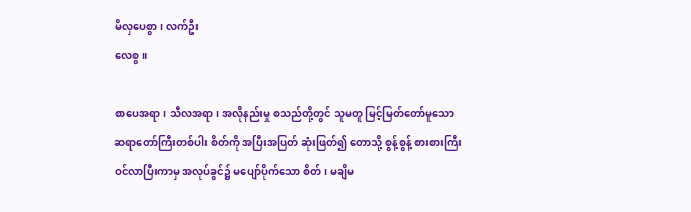မိလှပေစွာ၊ လက်ဦး
လေစွ။

စာပေအရာ၊ သီလအရာ၊ အလိုနည်းမှု စသည်တို့တွင် သူမတူ မြင့်မြတ်တော်မူသော
ဆရာတော်ကြီးတစ်ပါး စိတ်ကို အပြီးအပြတ် ဆုံးဖြတ်၍ တောသို့ စွန့်စွန့် စားစားကြီး
ဝင်လာပြီးကာမှ အလုပ်ခွင်၌ မပျော်ပိုက်သော စိတ်၊ မချိမ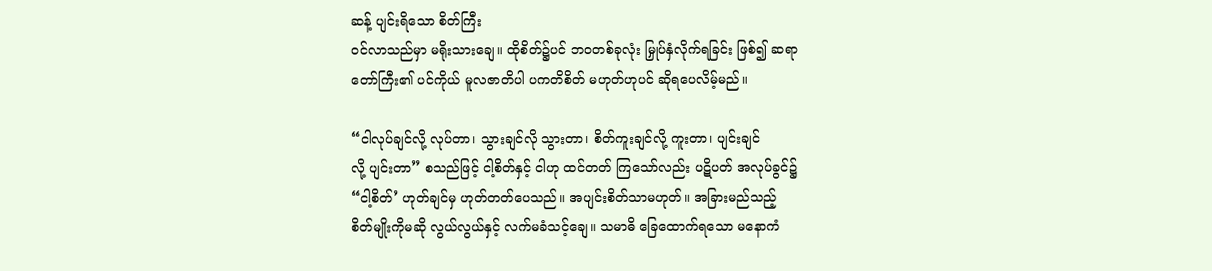ဆန့် ပျင်းရိသော စိတ်ကြီး
ဝင်လာသည်မှာ မရိုးသားချေ။ ထိုစိတ်၌ပင် ဘဝတစ်ခုလုံး မြှုပ်နှံလိုက်ရခြင်း ဖြစ်၍ ဆရာ
တော်ကြီး၏ ပင်ကိုယ် မူလဇာတိပါ ပကတိစိတ် မဟုတ်ဟုပင် ဆိုရပေလိမ့်မည်။

“ငါလုပ်ချင်လို့ လုပ်တာ၊ သွားချင်လို သွားတာ၊ စိတ်ကူးချင်လို့ ကူးတာ၊ ပျင်းချင်
လို့ ပျင်းတာ” စသည်ဖြင့် ငါ့စိတ်နှင့် ငါဟု ထင်တတ် ကြသော်လည်း ပဋိပတ် အလုပ်ခွင်၌
“ငါ့စိတ်’ ဟုတ်ချင်မှ ဟုတ်တတ်ပေသည်။ အပျင်းစိတ်သာမဟုတ်။ အခြားမည်သည့်
စိတ်မျိုးကိုမဆို လွယ်လွယ်နှင့် လက်မခံသင့်ချေ။ သမာဓိ ခြေထောက်ရသော မနောကံ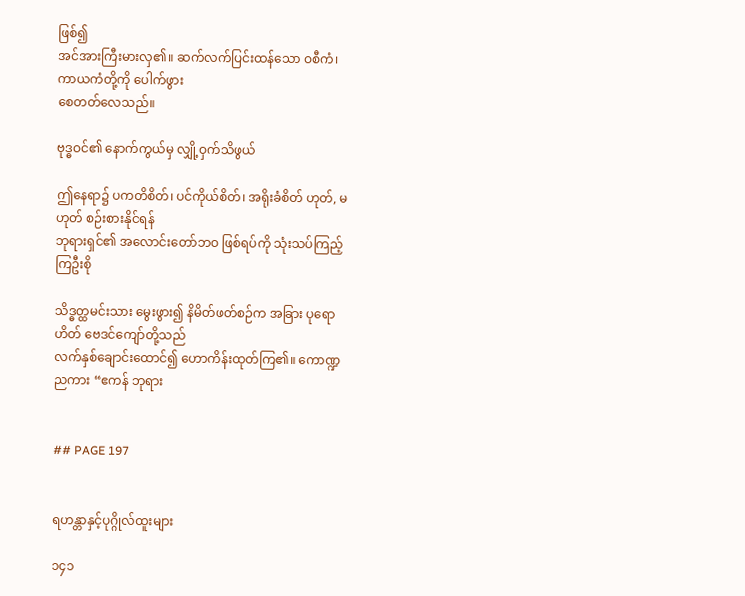ဖြစ်၍
အင်အားကြီးမားလှ၏။ ဆက်လက်ပြင်းထန်သော ဝစီကံ၊ ကာယကံတို့ကို ပေါက်ဖွား
စေတတ်လေသည်။

ဗုဒ္ဓဝင်၏ နောက်ကွယ်မှ လျှို့ဝှက်သိဖွယ်

ဤနေရာ၌ ပကတိစိတ်၊ ပင်ကိုယ်စိတ်၊ အရိုးခံစိတ် ဟုတ်, မဟုတ် စဉ်းစားနိုင်ရန်
ဘုရားရှင်၏ အလောင်းတော်ဘဝ ဖြစ်ရပ်ကို သုံးသပ်ကြည့်ကြဦးစို

သိဒ္ဓတ္ထမင်းသား မွေးဖွား၍ နိမိတ်ဖတ်စဉ်က အခြား ပုရောဟိတ် ဗေဒင်ကျော်တို့သည်
လက်နှစ်ချောင်းထောင်၍ ဟောကိန်းထုတ်ကြ၏။ ကောဏ္ဍညကား “ဧကန် ဘုရား


## PAGE 197


ရဟန္တာနှင့်ပုဂ္ဂိုလ်ထူးများ

၁၄၁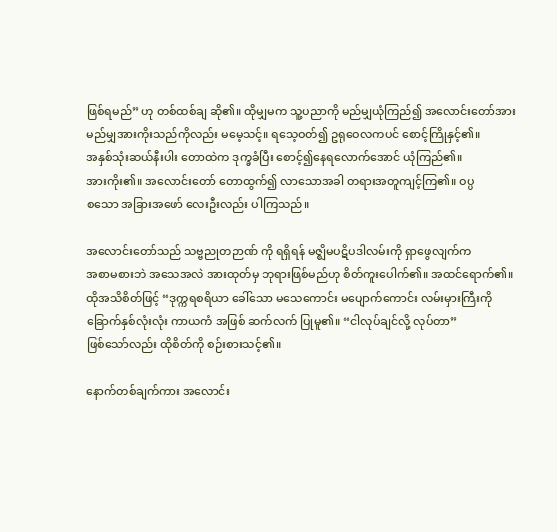ဖြစ်ရမည်” ဟု တစ်ထစ်ချ ဆို၏။ ထိုမျှမက သူ့ပညာကို မည်မျှယုံကြည်၍ အလောင်းတော်အား
မည်မျှအားကိုးသည်ကိုလည်း မမေ့သင့်။ ရသေ့ဝတ်၍ ဥရုဝေလကပင် စောင့်ကြိုနှင့်၏။
အနှစ်သုံးဆယ်နီးပါး တောထဲက ဒုက္ခခံပြီး စောင့်၍နေရလောက်အောင် ယုံကြည်၏။
အားကိုး၏။ အလောင်းတော် တောထွက်၍ လာသောအခါ တရားအတူကျင့်ကြ၏။ ဝပ္ပ
စသော အခြားအဖော် လေးဦးလည်း ပါကြသည်။

အလောင်းတော်သည် သဗ္ဗညုတဉာဏ် ကို ရရှိရန် မဇ္ဈိမပဋိပဒါလမ်းကို ရှာဖွေလျက်က
အစာမစားဘဲ အသေအလဲ အားထုတ်မှ ဘုရားဖြစ်မည်ဟု စိတ်ကူးပေါက်၏။ အထင်ရောက်၏။
ထိုအသိစိတ်ဖြင့် “ဒုက္ကရစရိယာ ခေါ်သော မသေကောင်း မပျောက်ကောင်း လမ်းမှားကြီးကို
ခြောက်နှစ်လုံးလုံး ကာယကံ အဖြစ် ဆက်လက် ပြုမူ၏။ “ငါလုပ်ချင်လို့ လုပ်တာ”
ဖြစ်သော်လည်း ထိုစိတ်ကို စဉ်းစားသင့်၏။

နောက်တစ်ချက်ကား အလောင်း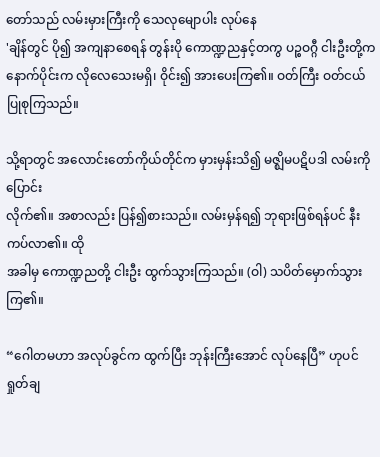တော်သည် လမ်းမှားကြီးကို သေလုမျောပါး လုပ်နေ
'ချိန်တွင် ပို၍ အကျနာစေရန် တွန်းပို ကောဏ္ဍညနှင့်တကွ ပဉ္စဝဂ္ဂီ ငါးဦးတို့က
နောက်ပိုင်းက လိုလေသေးမရှိ၊ ဝိုင်း၍ အားပေးကြ၏။ ဝတ်ကြီး ဝတ်ငယ် ပြုစုကြသည်။

သို့ရာတွင် အလောင်းတော်ကိုယ်တိုင်က မှားမှန်းသိ၍ မဇ္ဈိမပဋိပဒါ လမ်းကို ပြောင်း
လိုက်၏။ အစာလည်း ပြန်၍စားသည်။ လမ်းမှန်ရ၍ ဘုရားဖြစ်ရန်ပင် နီးကပ်လာ၏။ ထို
အခါမှ ကောဏ္ဍညတို့ ငါးဦး ထွက်သွားကြသည်။ (ဝါ) သပိတ်မှောက်သွားကြ၏။

“ဂေါတမဟာ အလုပ်ခွင်က ထွက်ပြီး ဘုန်းကြီးအောင် လုပ်နေပြီ” ဟုပင် ရှုတ်ချ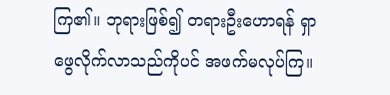ကြ၏။ ဘုရားဖြစ်၍ တရားဦးဟောရန် ရှာဖွေလိုက်လာသည်ကိုပင် အဖက်မလုပ်ကြ။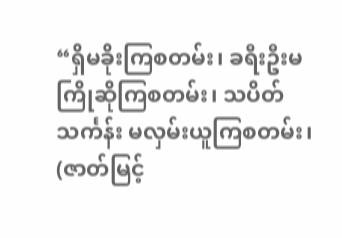“ရှိမခိုးကြစတမ်း၊ ခရီးဦးမကြိုဆိုကြစတမ်း၊ သပိတ်သင်္ကန်း မလှမ်းယူကြစတမ်း၊
(ဇာတ်မြင့်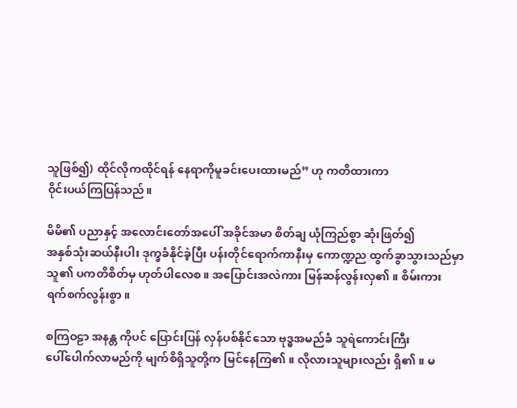သူဖြစ်၍) ထိုင်လိုကထိုင်ရန် နေရာကိုမူခင်းပေးထားမည်” ဟု ကတိထားကာ
ဝိုင်းပယ်ကြပြန်သည်။

မိမိ၏ ပညာနှင့် အလောင်းတော်အပေါ် အခိုင်အမာ စိတ်ချ ယုံကြည်စွာ ဆုံးဖြတ်၍
အနှစ်သုံးဆယ်နီးပါး ဒုက္ခခံနိုင်ခဲ့ပြီး ပန်းတိုင်ရောက်ကာနီးမှ ကောဏ္ဍည ထွက်ခွာသွားသည်မှာ
သူ၏ ပကတိစိတ်မှ ဟုတ်ပါလေစ။ အပြောင်းအလဲကား မြန်ဆန်လွန်းလှ၏။ စိမ်းကား
ရက်စက်လွန်းစွာ။

စကြဝဠာ အနန္တ ကိုပင် ပြောင်းပြန် လှန်ပစ်နိုင်သော ဗုဒ္ဓအမည်ခံ သူရဲကောင်းကြီး
ပေါ်ပေါက်လာမည်ကို မျက်စိရှိသူတို့က မြင်နေကြ၏။ လိုလားသူများလည်း ရှိ၏။ မ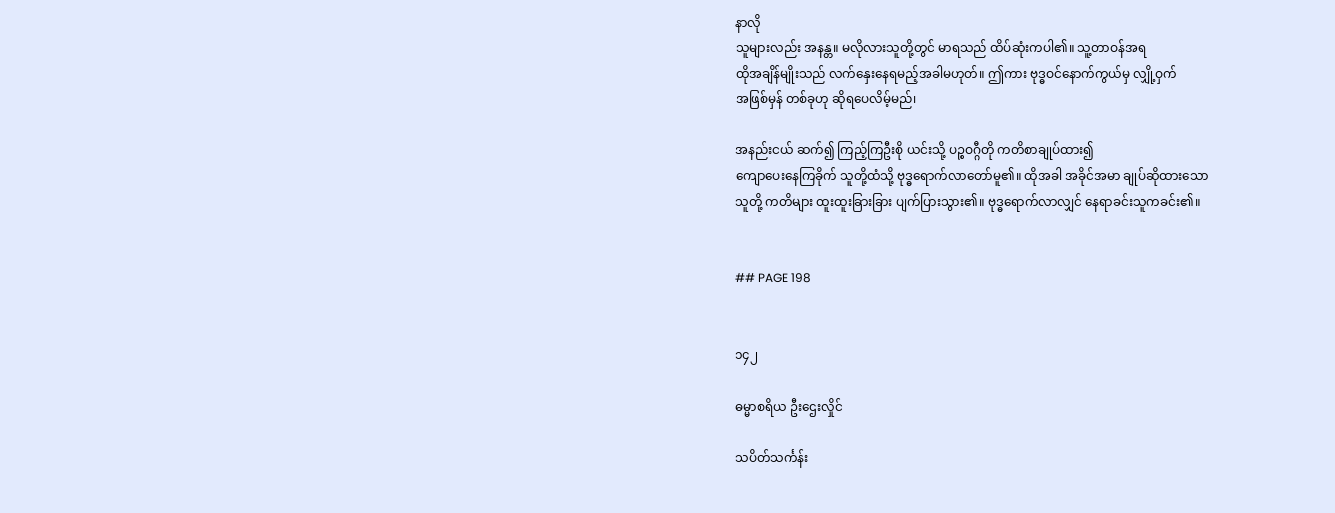နာလို
သူများလည်း အနန္တ။ မလိုလားသူတို့တွင် မာရသည် ထိပ်ဆုံးကပါ၏။ သူ့တာဝန်အရ
ထိုအချိန်မျိုးသည် လက်နှေးနေရမည့်အခါမဟုတ်။ ဤကား ဗုဒ္ဓဝင်နောက်ကွယ်မှ လျှို့ဝှက်
အဖြစ်မှန် တစ်ခုဟု ဆိုရပေလိမ့်မည်၊

အနည်းငယ် ဆက်၍ ကြည့်ကြဦးစို ယင်းသို့ ပဉ္စဝဂ္ဂီတို ကတိစာချုပ်ထား၍
ကျောပေးနေကြခိုက် သူတို့ထံသို့ ဗုဒ္ဓရောက်လာတော်မူ၏။ ထိုအခါ အခိုင်အမာ ချုပ်ဆိုထားသော
သူတို့ ကတိများ ထူးထူးခြားခြား ပျက်ပြားသွား၏။ ဗုဒ္ဓရောက်လာလျှင် နေရာခင်းသူကခင်း၏။


## PAGE 198


၁၄၂

ဓမ္မာစရိယ ဦးဌေးလှိုင်

သပိတ်သင်္ကန်း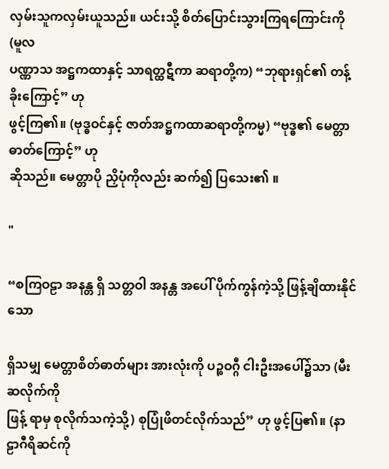လှမ်းသူကလှမ်းယူသည်။ ယင်းသို့ စိတ်ပြောင်းသွားကြရကြောင်းကို (မူလ
ပဏ္ဏာသ အဋ္ဌကထာနှင့် သာရတ္ထဋီကာ ဆရာတို့က) “ဘုရားရှင်၏ တန့်ခိုးကြောင့်” ဟု
ဖွင့်ကြ၏။ (ဗုဒ္ဓဝင်နှင့် ဇာတ်အဋ္ဌကထာဆရာတို့ကမ္မ) “ဗုဒ္ဓ၏ မေတ္တာဓာတ်ကြောင့်” ဟု
ဆိုသည်။ မေတ္တာပို ညှိပုံကိုလည်း ဆက်၍ ပြသေး၏ ။

"

“စကြဝဠာ အနန္တ ရှိ သတ္တဝါ အနန္တ အပေါ် ပိုက်ကွန်ကဲ့သို့ ဖြန့်ချိထားနိုင်သော

ရှိသမျှ မေတ္တာစိတ်ဓာတ်များ အားလုံးကို ပဉ္စဝဂ္ဂီ ငါးဦးအပေါ်၌သာ (မီးဆလိုက်ကို
ဖြန့် ရာမှ စုလိုက်သကဲ့သို့) စုပြုံဖိတင်လိုက်သည်” ဟု ဖွင့်ပြ၏။ (နာဠာဂီရိဆင်ကို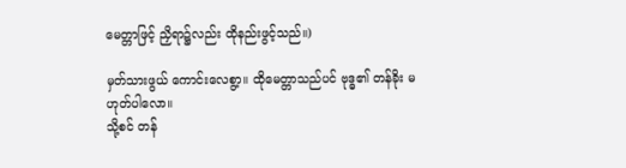မေတ္တာဖြင့် ညှိရာ၌လည်း ထိုနည်းဖွင့်သည်။)

မှတ်သားဖွယ် ကောင်းလေစွာ့။ ထိုမေတ္တာသည်ပင် ဗုဒ္ဓ၏ တန်ခိုး မဟုတ်ပါလော။
သို့စင် တန်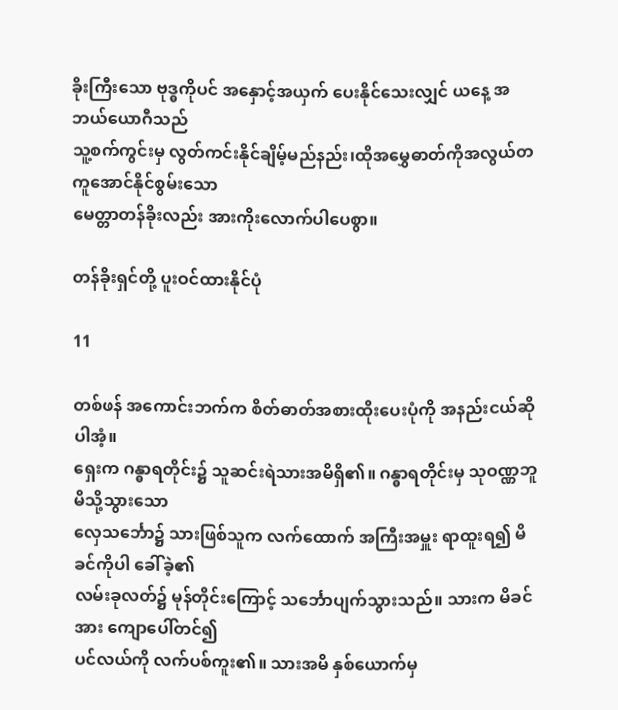ခိုးကြီးသော ဗုဒ္ဓကိုပင် အနှောင့်အယှက် ပေးနိုင်သေးလျှင် ယနေ့ အဘယ်ယောဂီသည်
သူ့စက်ကွင်းမှ လွတ်ကင်းနိုင်ချိမ့်မည်နည်း၊ထိုအမွှေဓာတ်ကိုအလွယ်တကူအောင်နိုင်စွမ်းသော
မေတ္တာတန်ခိုးလည်း အားကိုးလောက်ပါပေစွာ။

တန်ခိုးရှင်တို့ ပူးဝင်ထားနိုင်ပုံ

11

တစ်ဖန် အကောင်းဘက်က စိတ်ဓာတ်အစားထိုးပေးပုံကို အနည်းငယ်ဆိုပါအံ့။
ရှေးက ဂန္ဓာရတိုင်း၌ သူဆင်းရဲသားအမိရှိ၏။ ဂန္ဓာရတိုင်းမှ သုဝဏ္ဏဘူမိသို့သွားသော
လှေသင်္ဘော၌ သားဖြစ်သူက လက်ထောက် အကြီးအမှူး ရာထူးရ၍ မိခင်ကိုပါ ခေါ်ခဲ့၏
လမ်းခုလတ်၌ မုန်တိုင်းကြောင့် သင်္ဘောပျက်သွားသည်။ သားက မိခင်အား ကျောပေါ်တင်၍
ပင်လယ်ကို လက်ပစ်ကူး၏။ သားအမိ နှစ်ယောက်မှ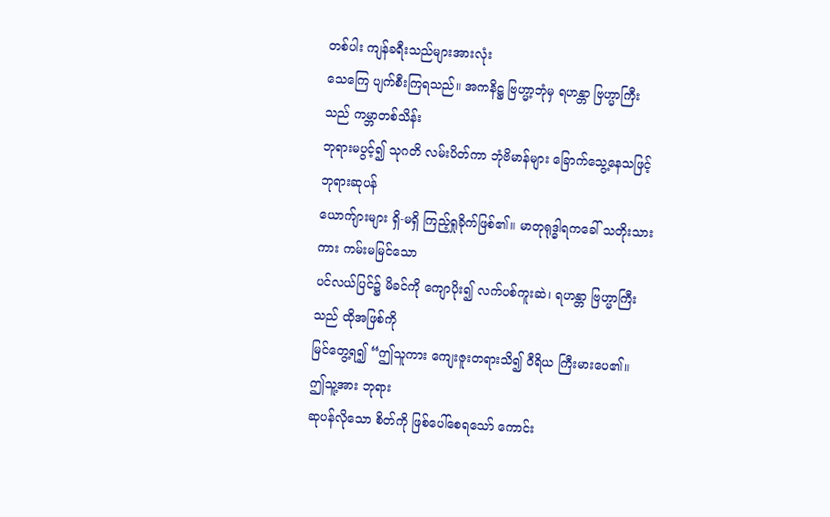တစ်ပါး ကျန်ခရီးသည်များအားလုံး
သေကြေ ပျက်စီးကြရသည်။ အကနိဋ္ဌ ဗြဟ္မာ့ဘုံမှ ရဟန္တာ ဗြဟ္မာကြီးသည် ကမ္ဘာတစ်သိန်း
ဘုရားမပွင့်၍ သုဂတိ လမ်းပိတ်ကာ ဘုံဗိမာန်များ ခြောက်သွေ့နေသဖြင့် ဘုရားဆုပန်
ယောက်ျားများ ရှိ-မရှိ ကြည့်ရှုခိုက်ဖြစ်၏။ မာတုရုဒ္ဓါရကခေါ် သတိုးသားကား ကမ်းမမြင်သော
ပင်လယ်ပြင်၌ မိခင်ကို ကျောပိုး၍ လက်ပစ်ကူးဆဲ၊ ရဟန္တာ ဗြဟ္မာကြီးသည် ထိုအဖြစ်ကို
မြင်တွေ့ရ၍ “ဤသူကား ကျေးဇူးတရားသိ၍ ဝီရိယ ကြီးမားပေ၏။ ဤသူ့အား ဘုရား
ဆုပန်လိုသော စိတ်ကို ဖြစ်ပေါ်စေရသော် ကောင်း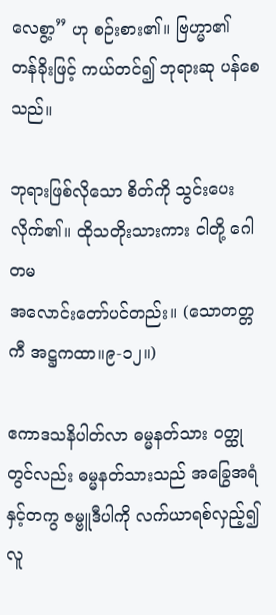လေစွာ့” ဟု စဉ်းစား၏။ ဗြဟ္မာ၏
တန်ခိုးဖြင့် ကယ်တင်၍ ဘုရားဆု ပန်စေသည်။

ဘုရားဖြစ်လိုသော စိတ်ကို သွင်းပေးလိုက်၏။ ထိုသတိုးသားကား ငါတို့ ဂေါတမ
အလောင်းတော်ပင်တည်း။ (သောတတ္တကီ အဋ္ဌကထာ။၉-၁၂။)

ဧကာဒသနိပါတ်လာ ဓမ္မနတ်သား ဝတ္ထုတွင်လည်း ဓမ္မနတ်သားသည် အခြွေအရံ
နှင့်တကွ ဇမ္ဗူဒီပါကို လက်ယာရစ်လှည့်၍ လူ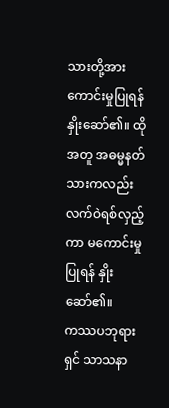သားတို့အား ကောင်းမှုပြုရန် နှိုးဆော်၏။ ထို
အတူ အဓမ္မနတ်သားကလည်း လက်ဝဲရစ်လှည့်ကာ မကောင်းမှု ပြုရန် နှိုးဆော်၏။
ကဿပဘုရားရှင် သာသနာ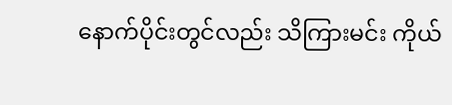နောက်ပိုင်းတွင်လည်း သိကြားမင်း ကိုယ်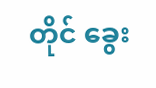တိုင် ခွေး